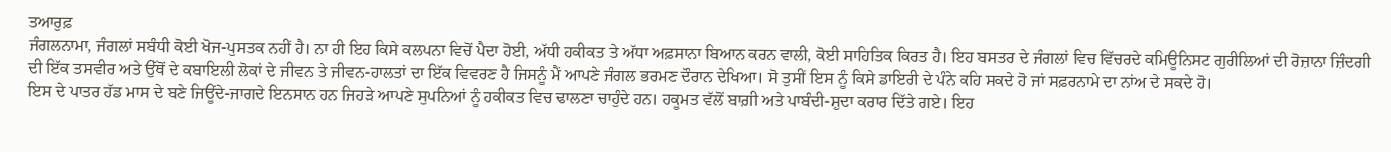ਤਆਰੁਫ਼
ਜੰਗਲਨਾਮਾ, ਜੰਗਲਾਂ ਸਬੰਧੀ ਕੋਈ ਖੋਜ-ਪੁਸਤਕ ਨਹੀਂ ਹੈ। ਨਾ ਹੀ ਇਹ ਕਿਸੇ ਕਲਪਨਾ ਵਿਚੋਂ ਪੈਦਾ ਹੋਈ, ਅੱਧੀ ਹਕੀਕਤ ਤੇ ਅੱਧਾ ਅਫ਼ਸਾਨਾ ਬਿਆਨ ਕਰਨ ਵਾਲੀ, ਕੋਈ ਸਾਹਿਤਿਕ ਕਿਰਤ ਹੈ। ਇਹ ਬਸਤਰ ਦੇ ਜੰਗਲਾਂ ਵਿਚ ਵਿੱਚਰਦੇ ਕਮਿਊਨਿਸਟ ਗੁਰੀਲਿਆਂ ਦੀ ਰੋਜ਼ਾਨਾ ਜ਼ਿੰਦਗੀ ਦੀ ਇੱਕ ਤਸਵੀਰ ਅਤੇ ਉੱਥੋਂ ਦੇ ਕਬਾਇਲੀ ਲੋਕਾਂ ਦੇ ਜੀਵਨ ਤੇ ਜੀਵਨ-ਹਾਲਤਾਂ ਦਾ ਇੱਕ ਵਿਵਰਣ ਹੈ ਜਿਸਨੂੰ ਮੈਂ ਆਪਣੇ ਜੰਗਲ ਭਰਮਣ ਦੌਰਾਨ ਦੇਖਿਆ। ਸੋ ਤੁਸੀਂ ਇਸ ਨੂੰ ਕਿਸੇ ਡਾਇਰੀ ਦੇ ਪੰਨੇ ਕਹਿ ਸਕਦੇ ਹੋ ਜਾਂ ਸਫ਼ਰਨਾਮੇ ਦਾ ਨਾਂਅ ਦੇ ਸਕਦੇ ਹੋ।
ਇਸ ਦੇ ਪਾਤਰ ਹੱਡ ਮਾਸ ਦੇ ਬਣੇ ਜਿਊਂਦੇ-ਜਾਗਦੇ ਇਨਸਾਨ ਹਨ ਜਿਹੜੇ ਆਪਣੇ ਸੁਪਨਿਆਂ ਨੂੰ ਹਕੀਕਤ ਵਿਚ ਢਾਲਣਾ ਚਾਹੁੰਦੇ ਹਨ। ਹਕੂਮਤ ਵੱਲੋਂ ਬਾਗ਼ੀ ਅਤੇ ਪਾਬੰਦੀ-ਸ਼ੁਦਾ ਕਰਾਰ ਦਿੱਤੇ ਗਏ। ਇਹ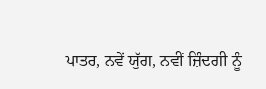ਪਾਤਰ, ਨਵੇਂ ਯੁੱਗ, ਨਵੀਂ ਜ਼ਿੰਦਗੀ ਨੂੰ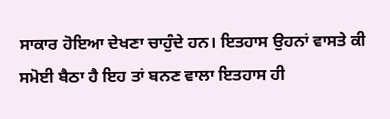ਸਾਕਾਰ ਹੋਇਆ ਦੇਖਣਾ ਚਾਹੁੰਦੇ ਹਨ। ਇਤਹਾਸ ਉਹਨਾਂ ਵਾਸਤੇ ਕੀ ਸਮੋਈ ਬੈਠਾ ਹੈ ਇਹ ਤਾਂ ਬਨਣ ਵਾਲਾ ਇਤਹਾਸ ਹੀ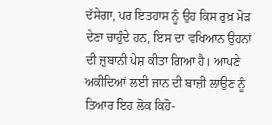ਦੱਸੇਗਾ, ਪਰ ਇਤਹਾਸ ਨੂੰ ਉਹ ਕਿਸ ਰੁਖ਼ ਮੋੜ ਦੇਣਾ ਚਾਹੁੰਦੇ ਹਨ, ਇਸ ਦਾ ਵਖਿਆਨ ਉਹਨਾਂ ਦੀ ਜ਼ੁਬਾਨੀ ਪੇਸ਼ ਕੀਤਾ ਗਿਆ ਹੈ। ਆਪਣੇ ਅਕੀਦਿਆਂ ਲਈ ਜਾਨ ਦੀ ਬਾਜ਼ੀ ਲਾਉਣ ਨੂੰ ਤਿਆਰ ਇਹ ਲੋਕ ਕਿਹੋ-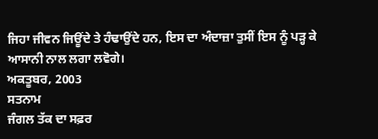ਜਿਹਾ ਜੀਵਨ ਜਿਊਂਦੇ ਤੇ ਹੰਢਾਉਂਦੇ ਹਨ, ਇਸ ਦਾ ਅੰਦਾਜ਼ਾ ਤੁਸੀਂ ਇਸ ਨੂੰ ਪੜ੍ਹ ਕੇ ਆਸਾਨੀ ਨਾਲ ਲਗਾ ਲਵੋਗੇ।
ਅਕਤੂਬਰ, 2003
ਸਤਨਾਮ
ਜੰਗਲ ਤੱਕ ਦਾ ਸਫ਼ਰ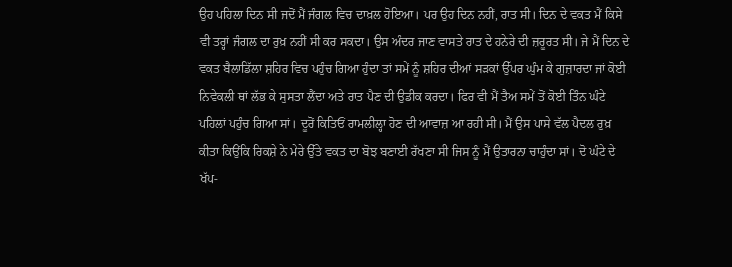ਉਹ ਪਹਿਲਾ ਦਿਨ ਸੀ ਜਦੋਂ ਮੈਂ ਜੰਗਲ ਵਿਚ ਦਾਖ਼ਲ ਹੋਇਆ। ਪਰ ਉਹ ਦਿਨ ਨਹੀਂ, ਰਾਤ ਸੀ। ਦਿਨ ਦੇ ਵਕਤ ਮੈਂ ਕਿਸੇ ਵੀ ਤਰ੍ਹਾਂ ਜੰਗਲ ਦਾ ਰੁਖ਼ ਨਹੀਂ ਸੀ ਕਰ ਸਕਦਾ। ਉਸ ਅੰਦਰ ਜਾਣ ਵਾਸਤੇ ਰਾਤ ਦੇ ਹਨੇਰੇ ਦੀ ਜ਼ਰੂਰਤ ਸੀ। ਜੇ ਮੈਂ ਦਿਨ ਦੇ ਵਕਤ ਬੈਲਾਡਿੱਲਾ ਸ਼ਹਿਰ ਵਿਚ ਪਹੁੰਚ ਗਿਆ ਹੁੰਦਾ ਤਾਂ ਸਮੇਂ ਨੂੰ ਸ਼ਹਿਰ ਦੀਆਂ ਸੜਕਾਂ ਉੱਪਰ ਘੁੰਮ ਕੇ ਗੁਜ਼ਾਰਦਾ ਜਾਂ ਕੋਈ ਨਿਵੇਕਲੀ ਥਾਂ ਲੱਭ ਕੇ ਸੁਸਤਾ ਲੈਂਦਾ ਅਤੇ ਰਾਤ ਪੈਣ ਦੀ ਉਡੀਕ ਕਰਦਾ। ਫਿਰ ਵੀ ਮੈਂ ਤੈਅ ਸਮੇਂ ਤੋਂ ਕੋਈ ਤਿੰਨ ਘੰਟੇ ਪਹਿਲਾਂ ਪਹੁੰਚ ਗਿਆ ਸਾਂ। ਦੂਰੋਂ ਕਿਤਿਓਂ ਰਾਮਲੀਲ੍ਹਾ ਹੋਣ ਦੀ ਆਵਾਜ਼ ਆ ਰਹੀ ਸੀ। ਮੈਂ ਉਸ ਪਾਸੇ ਵੱਲ ਪੈਦਲ ਰੁਖ਼ ਕੀਤਾ ਕਿਉਂਕਿ ਰਿਕਸ਼ੇ ਨੇ ਮੇਰੇ ਉੱਤੇ ਵਕਤ ਦਾ ਬੋਝ ਬਣਾਈ ਰੱਖਣਾ ਸੀ ਜਿਸ ਨੂੰ ਮੈਂ ਉਤਾਰਨਾ ਚਾਹੁੰਦਾ ਸਾਂ। ਦੋ ਘੰਟੇ ਦੇ ਖੱਪ-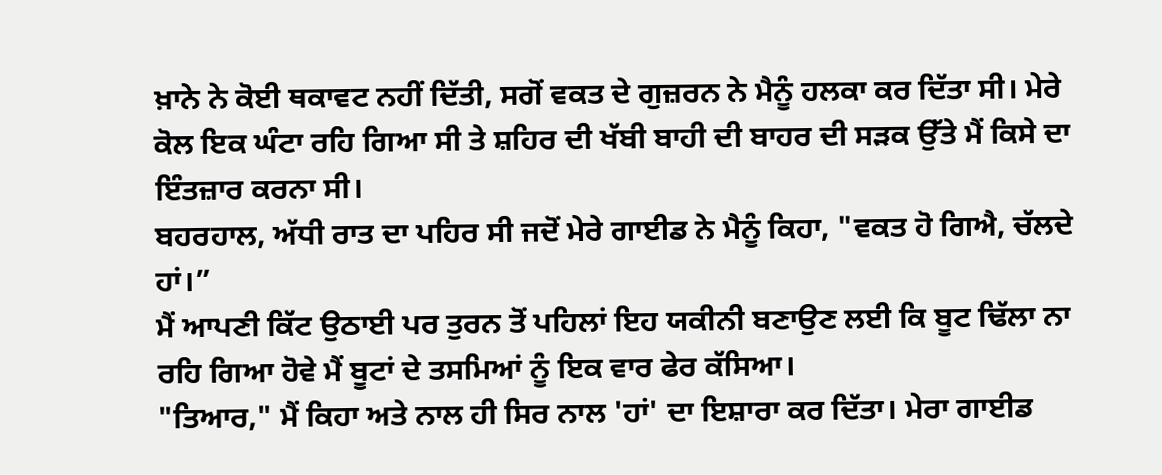ਖ਼ਾਨੇ ਨੇ ਕੋਈ ਥਕਾਵਟ ਨਹੀਂ ਦਿੱਤੀ, ਸਗੋਂ ਵਕਤ ਦੇ ਗੁਜ਼ਰਨ ਨੇ ਮੈਨੂੰ ਹਲਕਾ ਕਰ ਦਿੱਤਾ ਸੀ। ਮੇਰੇ ਕੋਲ ਇਕ ਘੰਟਾ ਰਹਿ ਗਿਆ ਸੀ ਤੇ ਸ਼ਹਿਰ ਦੀ ਖੱਬੀ ਬਾਹੀ ਦੀ ਬਾਹਰ ਦੀ ਸੜਕ ਉੱਤੇ ਮੈਂ ਕਿਸੇ ਦਾ ਇੰਤਜ਼ਾਰ ਕਰਨਾ ਸੀ।
ਬਹਰਹਾਲ, ਅੱਧੀ ਰਾਤ ਦਾ ਪਹਿਰ ਸੀ ਜਦੋਂ ਮੇਰੇ ਗਾਈਡ ਨੇ ਮੈਨੂੰ ਕਿਹਾ, "ਵਕਤ ਹੋ ਗਿਐ, ਚੱਲਦੇ ਹਾਂ।”
ਮੈਂ ਆਪਣੀ ਕਿੱਟ ਉਠਾਈ ਪਰ ਤੁਰਨ ਤੋਂ ਪਹਿਲਾਂ ਇਹ ਯਕੀਨੀ ਬਣਾਉਣ ਲਈ ਕਿ ਬੂਟ ਢਿੱਲਾ ਨਾ ਰਹਿ ਗਿਆ ਹੋਵੇ ਮੈਂ ਬੂਟਾਂ ਦੇ ਤਸਮਿਆਂ ਨੂੰ ਇਕ ਵਾਰ ਫੇਰ ਕੱਸਿਆ।
"ਤਿਆਰ," ਮੈਂ ਕਿਹਾ ਅਤੇ ਨਾਲ ਹੀ ਸਿਰ ਨਾਲ 'ਹਾਂ' ਦਾ ਇਸ਼ਾਰਾ ਕਰ ਦਿੱਤਾ। ਮੇਰਾ ਗਾਈਡ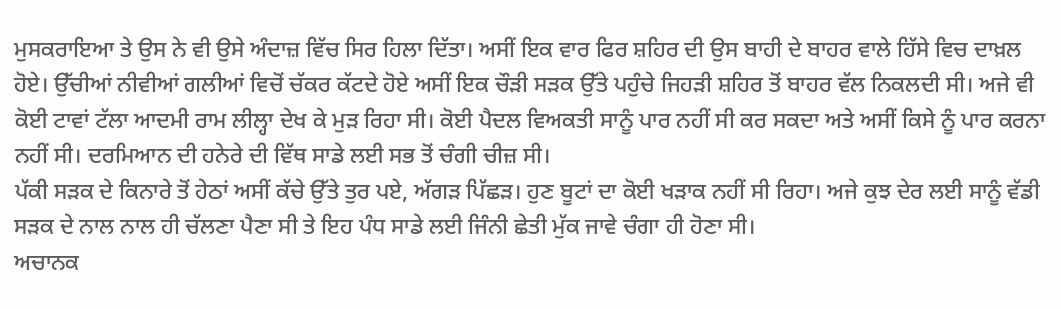ਮੁਸਕਰਾਇਆ ਤੇ ਉਸ ਨੇ ਵੀ ਉਸੇ ਅੰਦਾਜ਼ ਵਿੱਚ ਸਿਰ ਹਿਲਾ ਦਿੱਤਾ। ਅਸੀਂ ਇਕ ਵਾਰ ਫਿਰ ਸ਼ਹਿਰ ਦੀ ਉਸ ਬਾਹੀ ਦੇ ਬਾਹਰ ਵਾਲੇ ਹਿੱਸੇ ਵਿਚ ਦਾਖ਼ਲ ਹੋਏ। ਉੱਚੀਆਂ ਨੀਵੀਆਂ ਗਲੀਆਂ ਵਿਚੋਂ ਚੱਕਰ ਕੱਟਦੇ ਹੋਏ ਅਸੀਂ ਇਕ ਚੌੜੀ ਸੜਕ ਉੱਤੇ ਪਹੁੰਚੇ ਜਿਹੜੀ ਸ਼ਹਿਰ ਤੋਂ ਬਾਹਰ ਵੱਲ ਨਿਕਲਦੀ ਸੀ। ਅਜੇ ਵੀ ਕੋਈ ਟਾਵਾਂ ਟੱਲਾ ਆਦਮੀ ਰਾਮ ਲੀਲ੍ਹਾ ਦੇਖ ਕੇ ਮੁੜ ਰਿਹਾ ਸੀ। ਕੋਈ ਪੈਦਲ ਵਿਅਕਤੀ ਸਾਨੂੰ ਪਾਰ ਨਹੀਂ ਸੀ ਕਰ ਸਕਦਾ ਅਤੇ ਅਸੀਂ ਕਿਸੇ ਨੂੰ ਪਾਰ ਕਰਨਾ ਨਹੀਂ ਸੀ। ਦਰਮਿਆਨ ਦੀ ਹਨੇਰੇ ਦੀ ਵਿੱਥ ਸਾਡੇ ਲਈ ਸਭ ਤੋਂ ਚੰਗੀ ਚੀਜ਼ ਸੀ।
ਪੱਕੀ ਸੜਕ ਦੇ ਕਿਨਾਰੇ ਤੋਂ ਹੇਠਾਂ ਅਸੀਂ ਕੱਚੇ ਉੱਤੇ ਤੁਰ ਪਏ, ਅੱਗੜ ਪਿੱਛੜ। ਹੁਣ ਬੂਟਾਂ ਦਾ ਕੋਈ ਖੜਾਕ ਨਹੀਂ ਸੀ ਰਿਹਾ। ਅਜੇ ਕੁਝ ਦੇਰ ਲਈ ਸਾਨੂੰ ਵੱਡੀ ਸੜਕ ਦੇ ਨਾਲ ਨਾਲ ਹੀ ਚੱਲਣਾ ਪੈਣਾ ਸੀ ਤੇ ਇਹ ਪੰਧ ਸਾਡੇ ਲਈ ਜਿੰਨੀ ਛੇਤੀ ਮੁੱਕ ਜਾਵੇ ਚੰਗਾ ਹੀ ਹੋਣਾ ਸੀ।
ਅਚਾਨਕ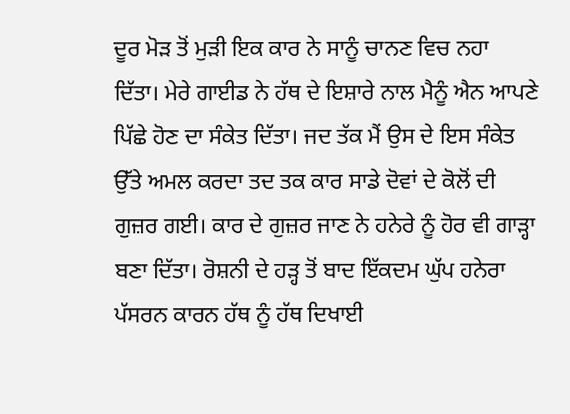ਦੂਰ ਮੋੜ ਤੋਂ ਮੁੜੀ ਇਕ ਕਾਰ ਨੇ ਸਾਨੂੰ ਚਾਨਣ ਵਿਚ ਨਹਾ ਦਿੱਤਾ। ਮੇਰੇ ਗਾਈਡ ਨੇ ਹੱਥ ਦੇ ਇਸ਼ਾਰੇ ਨਾਲ ਮੈਨੂੰ ਐਨ ਆਪਣੇ ਪਿੱਛੇ ਹੋਣ ਦਾ ਸੰਕੇਤ ਦਿੱਤਾ। ਜਦ ਤੱਕ ਮੈਂ ਉਸ ਦੇ ਇਸ ਸੰਕੇਤ ਉੱਤੇ ਅਮਲ ਕਰਦਾ ਤਦ ਤਕ ਕਾਰ ਸਾਡੇ ਦੋਵਾਂ ਦੇ ਕੋਲੋਂ ਦੀ ਗੁਜ਼ਰ ਗਈ। ਕਾਰ ਦੇ ਗੁਜ਼ਰ ਜਾਣ ਨੇ ਹਨੇਰੇ ਨੂੰ ਹੋਰ ਵੀ ਗਾੜ੍ਹਾ ਬਣਾ ਦਿੱਤਾ। ਰੋਸ਼ਨੀ ਦੇ ਹੜ੍ਹ ਤੋਂ ਬਾਦ ਇੱਕਦਮ ਘੁੱਪ ਹਨੇਰਾ ਪੱਸਰਨ ਕਾਰਨ ਹੱਥ ਨੂੰ ਹੱਥ ਦਿਖਾਈ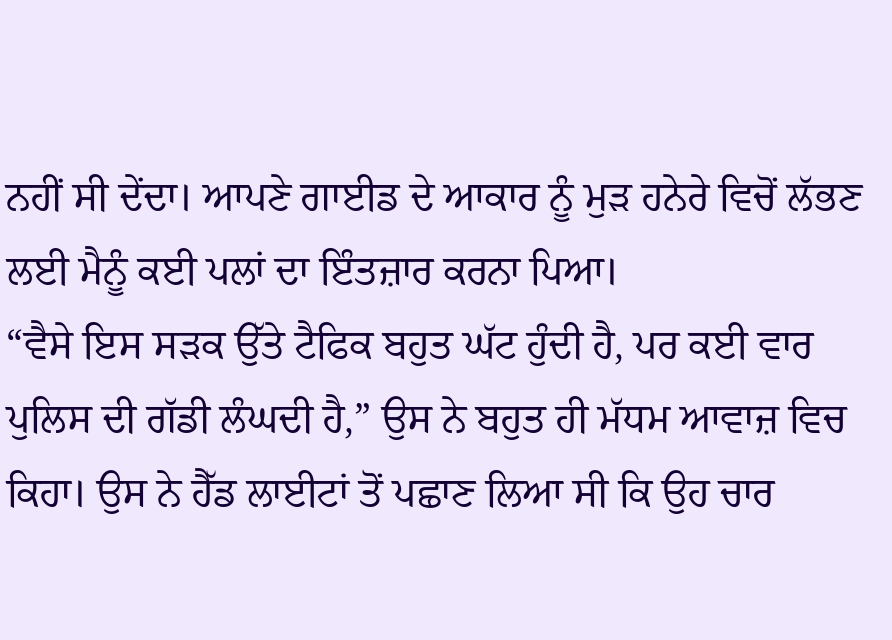ਨਹੀਂ ਸੀ ਦੇਂਦਾ। ਆਪਣੇ ਗਾਈਡ ਦੇ ਆਕਾਰ ਨੂੰ ਮੁੜ ਹਨੇਰੇ ਵਿਚੋਂ ਲੱਭਣ ਲਈ ਮੈਨੂੰ ਕਈ ਪਲਾਂ ਦਾ ਇੰਤਜ਼ਾਰ ਕਰਨਾ ਪਿਆ।
“ਵੈਸੇ ਇਸ ਸੜਕ ਉੱਤੇ ਟੈਫਿਕ ਬਹੁਤ ਘੱਟ ਹੁੰਦੀ ਹੈ, ਪਰ ਕਈ ਵਾਰ ਪੁਲਿਸ ਦੀ ਗੱਡੀ ਲੰਘਦੀ ਹੈ,” ਉਸ ਨੇ ਬਹੁਤ ਹੀ ਮੱਧਮ ਆਵਾਜ਼ ਵਿਚ ਕਿਹਾ। ਉਸ ਨੇ ਹੈੱਡ ਲਾਈਟਾਂ ਤੋਂ ਪਛਾਣ ਲਿਆ ਸੀ ਕਿ ਉਹ ਚਾਰ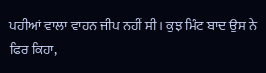ਪਹੀਆਂ ਵਾਲਾ ਵਾਹਨ ਜੀਪ ਨਹੀਂ ਸੀ। ਕੁਝ ਮਿੰਟ ਬਾਦ ਉਸ ਨੇ ਫਿਰ ਕਿਹਾ,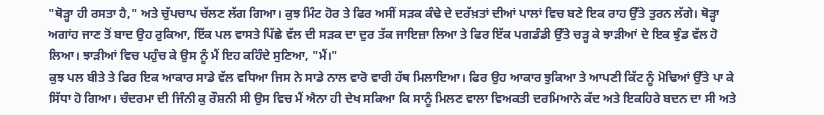"ਥੋੜ੍ਹਾ ਹੀ ਰਸਤਾ ਹੈ," ਅਤੇ ਚੁੱਪਚਾਪ ਚੱਲਣ ਲੱਗ ਗਿਆ। ਕੁਝ ਮਿੰਟ ਹੋਰ ਤੇ ਫਿਰ ਅਸੀਂ ਸੜਕ ਕੰਢੇ ਦੇ ਦਰੱਖ਼ਤਾਂ ਦੀਆਂ ਪਾਲਾਂ ਵਿਚ ਬਣੇ ਇਕ ਰਾਹ ਉੱਤੇ ਤੁਰਨ ਲੱਗੇ। ਥੋੜ੍ਹਾ ਅਗਾਂਹ ਜਾਣ ਤੋਂ ਬਾਦ ਉਹ ਰੁਕਿਆ, ਇੱਕ ਪਲ ਵਾਸਤੇ ਪਿੱਛੇ ਵੱਲ ਦੀ ਸੜਕ ਦਾ ਦੁਰ ਤੱਕ ਜਾਇਜ਼ਾ ਲਿਆ ਤੇ ਫਿਰ ਇੱਕ ਪਗਡੰਡੀ ਉੱਤੇ ਚੜ੍ਹ ਕੇ ਝਾੜੀਆਂ ਦੇ ਇਕ ਝੁੰਡ ਵੱਲ ਹੋ ਲਿਆ। ਝਾੜੀਆਂ ਵਿਚ ਪਹੁੰਚ ਕੇ ਉਸ ਨੂੰ ਮੈਂ ਇਹ ਕਹਿੰਦੇ ਸੁਣਿਆ, "ਮੈਂ।"
ਕੁਝ ਪਲ ਬੀਤੇ ਤੇ ਫਿਰ ਇਕ ਆਕਾਰ ਸਾਡੇ ਵੱਲ ਵਧਿਆ ਜਿਸ ਨੇ ਸਾਡੇ ਨਾਲ ਵਾਰੋ ਵਾਰੀ ਹੱਥ ਮਿਲਾਇਆ। ਫਿਰ ਉਹ ਆਕਾਰ ਝੁਕਿਆ ਤੇ ਆਪਣੀ ਕਿੱਟ ਨੂੰ ਮੋਢਿਆਂ ਉੱਤੇ ਪਾ ਕੇ ਸਿੱਧਾ ਹੋ ਗਿਆ। ਚੰਦਰਮਾ ਦੀ ਜਿੰਨੀ ਕੁ ਰੌਸ਼ਨੀ ਸੀ ਉਸ ਵਿਚ ਮੈਂ ਐਨਾ ਹੀ ਦੇਖ ਸਕਿਆ ਕਿ ਸਾਨੂੰ ਮਿਲਣ ਵਾਲਾ ਵਿਅਕਤੀ ਦਰਮਿਆਨੇ ਕੱਦ ਅਤੇ ਇਕਹਿਰੇ ਬਦਨ ਦਾ ਸੀ ਅਤੇ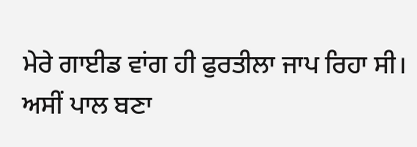ਮੇਰੇ ਗਾਈਡ ਵਾਂਗ ਹੀ ਫੁਰਤੀਲਾ ਜਾਪ ਰਿਹਾ ਸੀ।
ਅਸੀਂ ਪਾਲ ਬਣਾ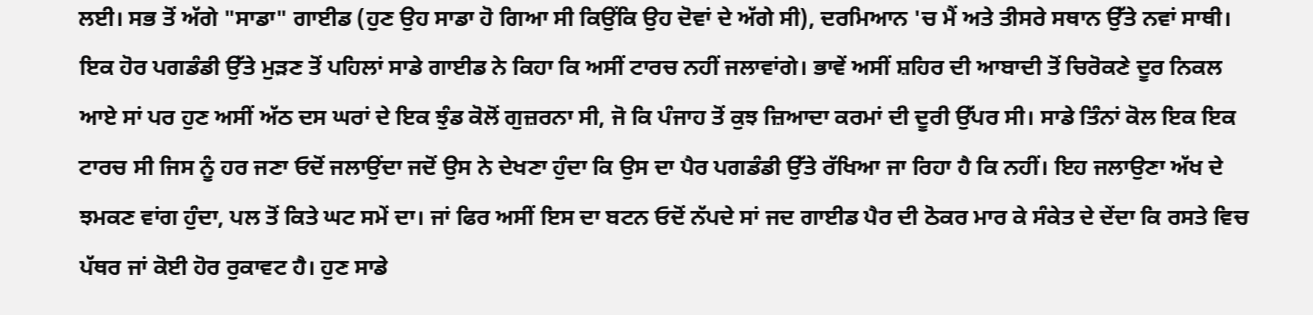ਲਈ। ਸਭ ਤੋਂ ਅੱਗੇ "ਸਾਡਾ" ਗਾਈਡ (ਹੁਣ ਉਹ ਸਾਡਾ ਹੋ ਗਿਆ ਸੀ ਕਿਉਂਕਿ ਉਹ ਦੋਵਾਂ ਦੇ ਅੱਗੇ ਸੀ), ਦਰਮਿਆਨ 'ਚ ਮੈਂ ਅਤੇ ਤੀਸਰੇ ਸਥਾਨ ਉੱਤੇ ਨਵਾਂ ਸਾਥੀ।
ਇਕ ਹੋਰ ਪਗਡੰਡੀ ਉੱਤੇ ਮੁੜਣ ਤੋਂ ਪਹਿਲਾਂ ਸਾਡੇ ਗਾਈਡ ਨੇ ਕਿਹਾ ਕਿ ਅਸੀਂ ਟਾਰਚ ਨਹੀਂ ਜਲਾਵਾਂਗੇ। ਭਾਵੇਂ ਅਸੀਂ ਸ਼ਹਿਰ ਦੀ ਆਬਾਦੀ ਤੋਂ ਚਿਰੋਕਣੇ ਦੂਰ ਨਿਕਲ ਆਏ ਸਾਂ ਪਰ ਹੁਣ ਅਸੀਂ ਅੱਠ ਦਸ ਘਰਾਂ ਦੇ ਇਕ ਝੁੰਡ ਕੋਲੋਂ ਗੁਜ਼ਰਨਾ ਸੀ, ਜੋ ਕਿ ਪੰਜਾਹ ਤੋਂ ਕੁਝ ਜ਼ਿਆਦਾ ਕਰਮਾਂ ਦੀ ਦੂਰੀ ਉੱਪਰ ਸੀ। ਸਾਡੇ ਤਿੰਨਾਂ ਕੋਲ ਇਕ ਇਕ ਟਾਰਚ ਸੀ ਜਿਸ ਨੂੰ ਹਰ ਜਣਾ ਓਦੋਂ ਜਲਾਉਂਦਾ ਜਦੋਂ ਉਸ ਨੇ ਦੇਖਣਾ ਹੁੰਦਾ ਕਿ ਉਸ ਦਾ ਪੈਰ ਪਗਡੰਡੀ ਉੱਤੇ ਰੱਖਿਆ ਜਾ ਰਿਹਾ ਹੈ ਕਿ ਨਹੀਂ। ਇਹ ਜਲਾਉਣਾ ਅੱਖ ਦੇ ਝਮਕਣ ਵਾਂਗ ਹੁੰਦਾ, ਪਲ ਤੋਂ ਕਿਤੇ ਘਟ ਸਮੇਂ ਦਾ। ਜਾਂ ਫਿਰ ਅਸੀਂ ਇਸ ਦਾ ਬਟਨ ਓਦੋਂ ਨੱਪਦੇ ਸਾਂ ਜਦ ਗਾਈਡ ਪੈਰ ਦੀ ਠੋਕਰ ਮਾਰ ਕੇ ਸੰਕੇਤ ਦੇ ਦੇਂਦਾ ਕਿ ਰਸਤੇ ਵਿਚ ਪੱਥਰ ਜਾਂ ਕੋਈ ਹੋਰ ਰੁਕਾਵਟ ਹੈ। ਹੁਣ ਸਾਡੇ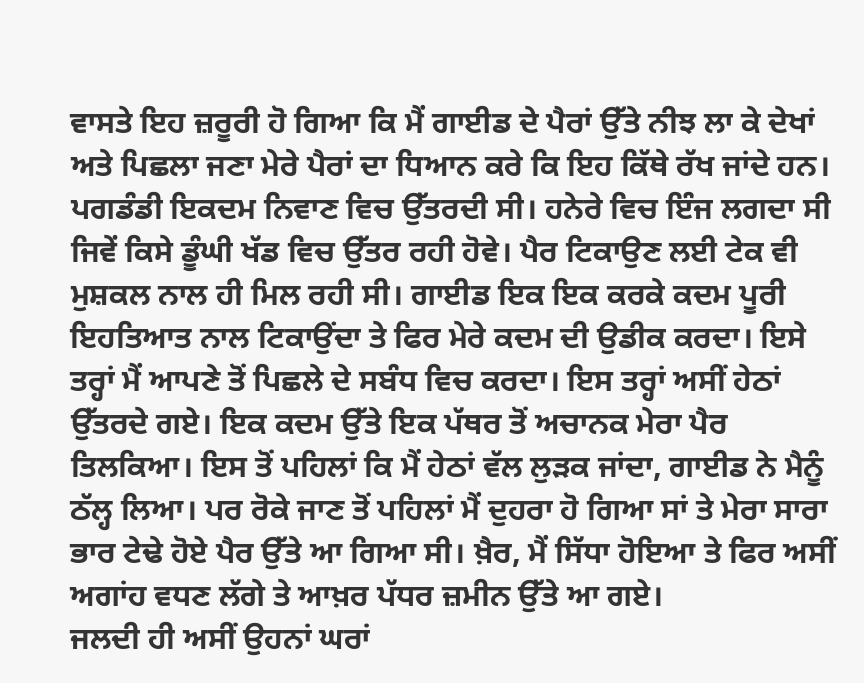ਵਾਸਤੇ ਇਹ ਜ਼ਰੂਰੀ ਹੋ ਗਿਆ ਕਿ ਮੈਂ ਗਾਈਡ ਦੇ ਪੈਰਾਂ ਉੱਤੇ ਨੀਝ ਲਾ ਕੇ ਦੇਖਾਂ ਅਤੇ ਪਿਛਲਾ ਜਣਾ ਮੇਰੇ ਪੈਰਾਂ ਦਾ ਧਿਆਨ ਕਰੇ ਕਿ ਇਹ ਕਿੱਥੇ ਰੱਖ ਜਾਂਦੇ ਹਨ।
ਪਗਡੰਡੀ ਇਕਦਮ ਨਿਵਾਣ ਵਿਚ ਉੱਤਰਦੀ ਸੀ। ਹਨੇਰੇ ਵਿਚ ਇੰਜ ਲਗਦਾ ਸੀ
ਜਿਵੇਂ ਕਿਸੇ ਡੂੰਘੀ ਖੱਡ ਵਿਚ ਉੱਤਰ ਰਹੀ ਹੋਵੇ। ਪੈਰ ਟਿਕਾਉਣ ਲਈ ਟੇਕ ਵੀ ਮੁਸ਼ਕਲ ਨਾਲ ਹੀ ਮਿਲ ਰਹੀ ਸੀ। ਗਾਈਡ ਇਕ ਇਕ ਕਰਕੇ ਕਦਮ ਪੂਰੀ ਇਹਤਿਆਤ ਨਾਲ ਟਿਕਾਉਂਦਾ ਤੇ ਫਿਰ ਮੇਰੇ ਕਦਮ ਦੀ ਉਡੀਕ ਕਰਦਾ। ਇਸੇ ਤਰ੍ਹਾਂ ਮੈਂ ਆਪਣੇ ਤੋਂ ਪਿਛਲੇ ਦੇ ਸਬੰਧ ਵਿਚ ਕਰਦਾ। ਇਸ ਤਰ੍ਹਾਂ ਅਸੀਂ ਹੇਠਾਂ ਉੱਤਰਦੇ ਗਏ। ਇਕ ਕਦਮ ਉੱਤੇ ਇਕ ਪੱਥਰ ਤੋਂ ਅਚਾਨਕ ਮੇਰਾ ਪੈਰ ਤਿਲਕਿਆ। ਇਸ ਤੋਂ ਪਹਿਲਾਂ ਕਿ ਮੈਂ ਹੇਠਾਂ ਵੱਲ ਲੁੜਕ ਜਾਂਦਾ, ਗਾਈਡ ਨੇ ਮੈਨੂੰ ਠੱਲ੍ਹ ਲਿਆ। ਪਰ ਰੋਕੇ ਜਾਣ ਤੋਂ ਪਹਿਲਾਂ ਮੈਂ ਦੁਹਰਾ ਹੋ ਗਿਆ ਸਾਂ ਤੇ ਮੇਰਾ ਸਾਰਾ ਭਾਰ ਟੇਢੇ ਹੋਏ ਪੈਰ ਉੱਤੇ ਆ ਗਿਆ ਸੀ। ਖ਼ੈਰ, ਮੈਂ ਸਿੱਧਾ ਹੋਇਆ ਤੇ ਫਿਰ ਅਸੀਂ ਅਗਾਂਹ ਵਧਣ ਲੱਗੇ ਤੇ ਆਖ਼ਰ ਪੱਧਰ ਜ਼ਮੀਨ ਉੱਤੇ ਆ ਗਏ।
ਜਲਦੀ ਹੀ ਅਸੀਂ ਉਹਨਾਂ ਘਰਾਂ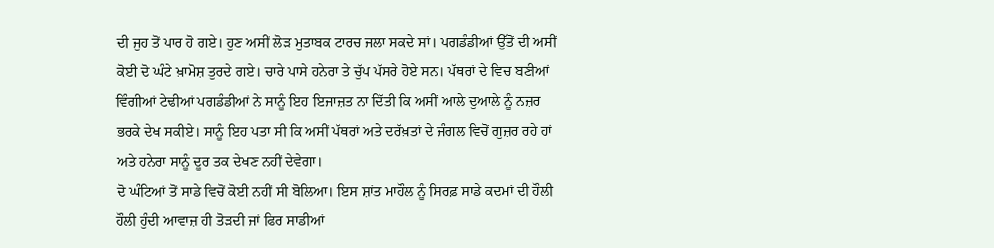ਦੀ ਜੁਹ ਤੋਂ ਪਾਰ ਹੋ ਗਏ। ਹੁਣ ਅਸੀਂ ਲੋੜ ਮੁਤਾਬਕ ਟਾਰਚ ਜਲਾ ਸਕਦੇ ਸਾਂ। ਪਗਡੰਡੀਆਂ ਉੱਤੋਂ ਦੀ ਅਸੀਂ ਕੋਈ ਦੋ ਘੰਟੇ ਖ਼ਾਮੋਸ਼ ਤੁਰਦੇ ਗਏ। ਚਾਰੇ ਪਾਸੇ ਹਨੇਰਾ ਤੇ ਚੁੱਪ ਪੱਸਰੇ ਹੋਏ ਸਨ। ਪੱਥਰਾਂ ਦੇ ਵਿਚ ਬਣੀਆਂ ਵਿੰਗੀਆਂ ਟੇਢੀਆਂ ਪਗਡੰਡੀਆਂ ਨੇ ਸਾਨੂੰ ਇਹ ਇਜਾਜ਼ਤ ਨਾ ਦਿੱਤੀ ਕਿ ਅਸੀਂ ਆਲੇ ਦੁਆਲੇ ਨੂੰ ਨਜ਼ਰ ਭਰਕੇ ਦੇਖ ਸਕੀਏ। ਸਾਨੂੰ ਇਹ ਪਤਾ ਸੀ ਕਿ ਅਸੀਂ ਪੱਥਰਾਂ ਅਤੇ ਦਰੱਖ਼ਤਾਂ ਦੇ ਜੰਗਲ ਵਿਚੋਂ ਗੁਜ਼ਰ ਰਹੇ ਹਾਂ ਅਤੇ ਹਨੇਰਾ ਸਾਨੂੰ ਦੂਰ ਤਕ ਦੇਖਣ ਨਹੀਂ ਦੇਵੇਗਾ।
ਦੋ ਘੰਟਿਆਂ ਤੋਂ ਸਾਡੇ ਵਿਚੋਂ ਕੋਈ ਨਹੀਂ ਸੀ ਬੋਲਿਆ। ਇਸ ਸ਼ਾਂਤ ਮਾਹੌਲ ਨੂੰ ਸਿਰਫ਼ ਸਾਡੇ ਕਦਮਾਂ ਦੀ ਹੌਲੀ ਹੌਲੀ ਹੁੰਦੀ ਆਵਾਜ਼ ਹੀ ਤੋੜਦੀ ਜਾਂ ਫਿਰ ਸਾਡੀਆਂ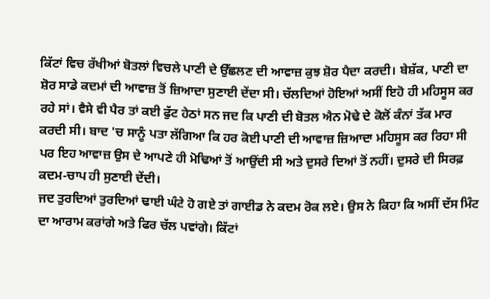ਕਿੱਟਾਂ ਵਿਚ ਰੱਖੀਆਂ ਬੋਤਲਾਂ ਵਿਚਲੇ ਪਾਣੀ ਦੇ ਉੱਛਲਣ ਦੀ ਆਵਾਜ਼ ਕੁਝ ਸ਼ੋਰ ਪੈਦਾ ਕਰਦੀ। ਬੇਸ਼ੱਕ, ਪਾਣੀ ਦਾ ਸ਼ੋਰ ਸਾਡੇ ਕਦਮਾਂ ਦੀ ਆਵਾਜ਼ ਤੋਂ ਜ਼ਿਆਦਾ ਸੁਣਾਈ ਦੇਂਦਾ ਸੀ। ਚੱਲਦਿਆਂ ਹੋਇਆਂ ਅਸੀਂ ਇਹੋ ਹੀ ਮਹਿਸੂਸ ਕਰ ਰਹੇ ਸਾਂ। ਵੈਸੇ ਵੀ ਪੈਰ ਤਾਂ ਕਈ ਫੁੱਟ ਹੇਠਾਂ ਸਨ ਜਦ ਕਿ ਪਾਣੀ ਦੀ ਬੋਤਲ ਐਨ ਮੋਢੇ ਦੇ ਕੋਲੋਂ ਕੰਨਾਂ ਤੱਕ ਮਾਰ ਕਰਦੀ ਸੀ। ਬਾਦ 'ਚ ਸਾਨੂੰ ਪਤਾ ਲੱਗਿਆ ਕਿ ਹਰ ਕੋਈ ਪਾਣੀ ਦੀ ਆਵਾਜ਼ ਜ਼ਿਆਦਾ ਮਹਿਸੂਸ ਕਰ ਰਿਹਾ ਸੀ ਪਰ ਇਹ ਆਵਾਜ਼ ਉਸ ਦੇ ਆਪਣੇ ਹੀ ਮੋਢਿਆਂ ਤੋਂ ਆਉਂਦੀ ਸੀ ਅਤੇ ਦੁਸਰੇ ਦਿਆਂ ਤੋਂ ਨਹੀਂ। ਦੁਸਰੇ ਦੀ ਸਿਰਫ਼ ਕਦਮ-ਚਾਪ ਹੀ ਸੁਣਾਈ ਦੇਂਦੀ।
ਜਦ ਤੁਰਦਿਆਂ ਤੁਰਦਿਆਂ ਢਾਈ ਘੰਟੇ ਹੋ ਗਏ ਤਾਂ ਗਾਈਡ ਨੇ ਕਦਮ ਰੋਕ ਲਏ। ਉਸ ਨੇ ਕਿਹਾ ਕਿ ਅਸੀਂ ਦੱਸ ਮਿੰਟ ਦਾ ਆਰਾਮ ਕਰਾਂਗੇ ਅਤੇ ਫਿਰ ਚੱਲ ਪਵਾਂਗੇ। ਕਿੱਟਾਂ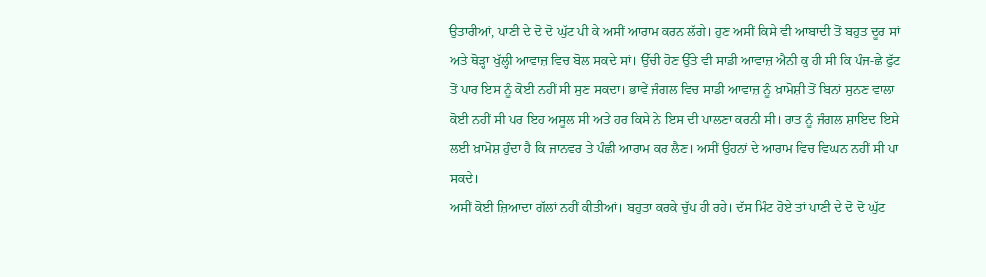ਉਤਾਰੀਆਂ, ਪਾਣੀ ਦੇ ਦੋ ਦੋ ਘੁੱਟ ਪੀ ਕੇ ਅਸੀਂ ਆਰਾਮ ਕਰਨ ਲੱਗੇ। ਹੁਣ ਅਸੀਂ ਕਿਸੇ ਵੀ ਆਬਾਦੀ ਤੋਂ ਬਹੁਤ ਦੂਰ ਸਾਂ ਅਤੇ ਥੋੜ੍ਹਾ ਖੁੱਲ੍ਹੀ ਆਵਾਜ਼ ਵਿਚ ਬੋਲ ਸਕਦੇ ਸਾਂ। ਉੱਚੀ ਹੋਣ ਉੱਤੇ ਵੀ ਸਾਡੀ ਆਵਾਜ਼ ਐਨੀ ਕੁ ਹੀ ਸੀ ਕਿ ਪੰਜ-ਛੇ ਫੁੱਟ ਤੋਂ ਪਾਰ ਇਸ ਨੂੰ ਕੋਈ ਨਹੀਂ ਸੀ ਸੁਣ ਸਕਦਾ। ਭਾਵੇਂ ਜੰਗਲ ਵਿਚ ਸਾਡੀ ਆਵਾਜ਼ ਨੂੰ ਖ਼ਾਮੋਸ਼ੀ ਤੋਂ ਬਿਨਾਂ ਸੁਨਣ ਵਾਲਾ ਕੋਈ ਨਹੀਂ ਸੀ ਪਰ ਇਹ ਅਸੂਲ ਸੀ ਅਤੇ ਹਰ ਕਿਸੇ ਨੇ ਇਸ ਦੀ ਪਾਲਣਾ ਕਰਨੀ ਸੀ। ਰਾਤ ਨੂੰ ਜੰਗਲ ਸ਼ਾਇਦ ਇਸੇ ਲਈ ਖ਼ਾਮੋਸ਼ ਹੁੰਦਾ ਹੈ ਕਿ ਜਾਨਵਰ ਤੇ ਪੰਛੀ ਆਰਾਮ ਕਰ ਲੈਣ। ਅਸੀਂ ਉਹਨਾਂ ਦੇ ਆਰਾਮ ਵਿਚ ਵਿਘਨ ਨਹੀਂ ਸੀ ਪਾ ਸਕਦੇ।
ਅਸੀਂ ਕੋਈ ਜ਼ਿਆਦਾ ਗੱਲਾਂ ਨਹੀਂ ਕੀਤੀਆਂ। ਬਹੁਤਾ ਕਰਕੇ ਚੁੱਪ ਹੀ ਰਹੇ। ਦੱਸ ਮਿੰਟ ਹੋਏ ਤਾਂ ਪਾਣੀ ਦੇ ਦੋ ਦੋ ਘੁੱਟ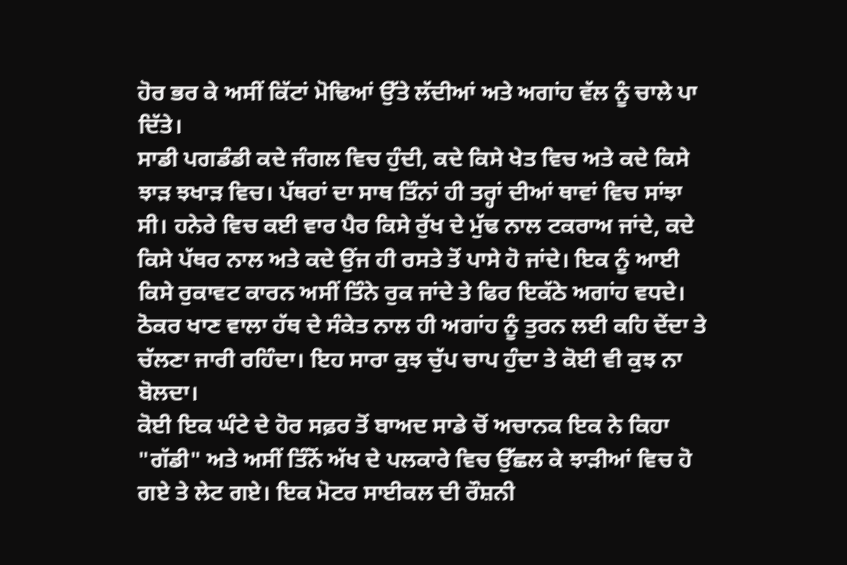ਹੋਰ ਭਰ ਕੇ ਅਸੀਂ ਕਿੱਟਾਂ ਮੋਢਿਆਂ ਉੱਤੇ ਲੱਦੀਆਂ ਅਤੇ ਅਗਾਂਹ ਵੱਲ ਨੂੰ ਚਾਲੇ ਪਾ ਦਿੱਤੇ।
ਸਾਡੀ ਪਗਡੰਡੀ ਕਦੇ ਜੰਗਲ ਵਿਚ ਹੁੰਦੀ, ਕਦੇ ਕਿਸੇ ਖੇਤ ਵਿਚ ਅਤੇ ਕਦੇ ਕਿਸੇ ਝਾੜ ਝਖਾੜ ਵਿਚ। ਪੱਥਰਾਂ ਦਾ ਸਾਥ ਤਿੰਨਾਂ ਹੀ ਤਰ੍ਹਾਂ ਦੀਆਂ ਥਾਵਾਂ ਵਿਚ ਸਾਂਝਾ ਸੀ। ਹਨੇਰੇ ਵਿਚ ਕਈ ਵਾਰ ਪੈਰ ਕਿਸੇ ਰੁੱਖ ਦੇ ਮੁੱਢ ਨਾਲ ਟਕਰਾਅ ਜਾਂਦੇ, ਕਦੇ ਕਿਸੇ ਪੱਥਰ ਨਾਲ ਅਤੇ ਕਦੇ ਉਂਜ ਹੀ ਰਸਤੇ ਤੋਂ ਪਾਸੇ ਹੋ ਜਾਂਦੇ। ਇਕ ਨੂੰ ਆਈ ਕਿਸੇ ਰੁਕਾਵਟ ਕਾਰਨ ਅਸੀਂ ਤਿੰਨੇ ਰੁਕ ਜਾਂਦੇ ਤੇ ਫਿਰ ਇਕੱਠੇ ਅਗਾਂਹ ਵਧਦੇ। ਠੋਕਰ ਖਾਣ ਵਾਲਾ ਹੱਥ ਦੇ ਸੰਕੇਤ ਨਾਲ ਹੀ ਅਗਾਂਹ ਨੂੰ ਤੁਰਨ ਲਈ ਕਹਿ ਦੇਂਦਾ ਤੇ ਚੱਲਣਾ ਜਾਰੀ ਰਹਿੰਦਾ। ਇਹ ਸਾਰਾ ਕੁਝ ਚੁੱਪ ਚਾਪ ਹੁੰਦਾ ਤੇ ਕੋਈ ਵੀ ਕੁਝ ਨਾ ਬੋਲਦਾ।
ਕੋਈ ਇਕ ਘੰਟੇ ਦੇ ਹੋਰ ਸਫ਼ਰ ਤੋਂ ਬਾਅਦ ਸਾਡੇ ਚੋਂ ਅਚਾਨਕ ਇਕ ਨੇ ਕਿਹਾ "ਗੱਡੀ" ਅਤੇ ਅਸੀਂ ਤਿੰਨੋਂ ਅੱਖ ਦੇ ਪਲਕਾਰੇ ਵਿਚ ਉੱਛਲ ਕੇ ਝਾੜੀਆਂ ਵਿਚ ਹੋ ਗਏ ਤੇ ਲੇਟ ਗਏ। ਇਕ ਮੋਟਰ ਸਾਈਕਲ ਦੀ ਰੌਸ਼ਨੀ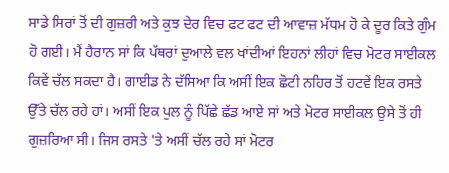ਸਾਡੇ ਸਿਰਾਂ ਤੋਂ ਦੀ ਗੁਜ਼ਰੀ ਅਤੇ ਕੁਝ ਦੇਰ ਵਿਚ ਫਟ ਫਟ ਦੀ ਆਵਾਜ਼ ਮੱਧਮ ਹੋ ਕੇ ਦੂਰ ਕਿਤੇ ਗੁੰਮ ਹੋ ਗਈ। ਮੈਂ ਹੈਰਾਨ ਸਾਂ ਕਿ ਪੱਥਰਾਂ ਦੁਆਲੇ ਵਲ ਖਾਂਦੀਆਂ ਇਹਨਾਂ ਲੀਹਾਂ ਵਿਚ ਮੋਟਰ ਸਾਈਕਲ ਕਿਵੇਂ ਚੱਲ ਸਕਦਾ ਹੈ। ਗਾਈਡ ਨੇ ਦੱਸਿਆ ਕਿ ਅਸੀਂ ਇਕ ਛੋਟੀ ਨਹਿਰ ਤੋਂ ਹਟਵੇਂ ਇਕ ਰਸਤੇ ਉੱਤੇ ਚੱਲ ਰਹੇ ਹਾਂ। ਅਸੀਂ ਇਕ ਪੁਲ ਨੂੰ ਪਿੱਛੇ ਛੱਡ ਆਏ ਸਾਂ ਅਤੇ ਮੋਟਰ ਸਾਈਕਲ ਉਸੇ ਤੋਂ ਹੀ ਗੁਜ਼ਰਿਆ ਸੀ। ਜਿਸ ਰਸਤੇ 'ਤੇ ਅਸੀਂ ਚੱਲ ਰਹੇ ਸਾਂ ਮੋਟਰ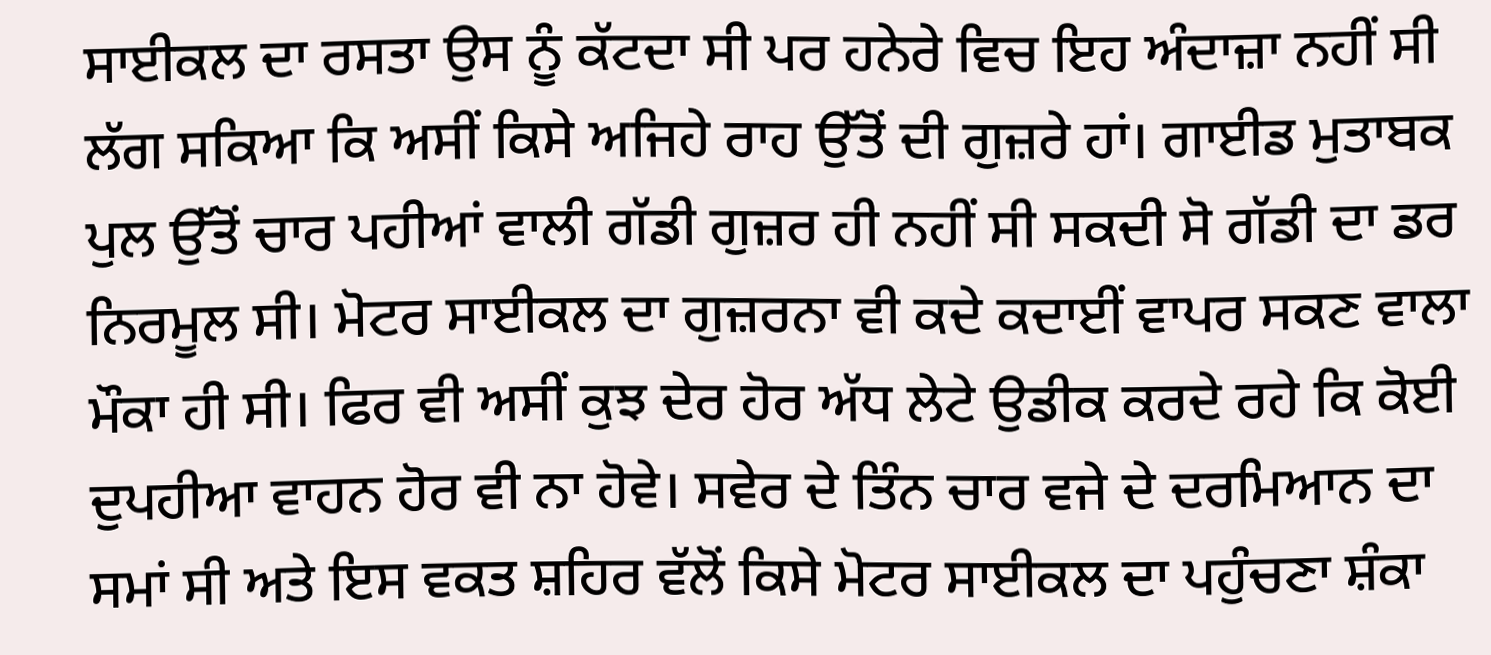ਸਾਈਕਲ ਦਾ ਰਸਤਾ ਉਸ ਨੂੰ ਕੱਟਦਾ ਸੀ ਪਰ ਹਨੇਰੇ ਵਿਚ ਇਹ ਅੰਦਾਜ਼ਾ ਨਹੀਂ ਸੀ ਲੱਗ ਸਕਿਆ ਕਿ ਅਸੀਂ ਕਿਸੇ ਅਜਿਹੇ ਰਾਹ ਉੱਤੋਂ ਦੀ ਗੁਜ਼ਰੇ ਹਾਂ। ਗਾਈਡ ਮੁਤਾਬਕ ਪੁਲ ਉੱਤੋਂ ਚਾਰ ਪਹੀਆਂ ਵਾਲੀ ਗੱਡੀ ਗੁਜ਼ਰ ਹੀ ਨਹੀਂ ਸੀ ਸਕਦੀ ਸੋ ਗੱਡੀ ਦਾ ਡਰ ਨਿਰਮੂਲ ਸੀ। ਮੋਟਰ ਸਾਈਕਲ ਦਾ ਗੁਜ਼ਰਨਾ ਵੀ ਕਦੇ ਕਦਾਈਂ ਵਾਪਰ ਸਕਣ ਵਾਲਾ ਮੌਕਾ ਹੀ ਸੀ। ਫਿਰ ਵੀ ਅਸੀਂ ਕੁਝ ਦੇਰ ਹੋਰ ਅੱਧ ਲੇਟੇ ਉਡੀਕ ਕਰਦੇ ਰਹੇ ਕਿ ਕੋਈ ਦੁਪਹੀਆ ਵਾਹਨ ਹੋਰ ਵੀ ਨਾ ਹੋਵੇ। ਸਵੇਰ ਦੇ ਤਿੰਨ ਚਾਰ ਵਜੇ ਦੇ ਦਰਮਿਆਨ ਦਾ ਸਮਾਂ ਸੀ ਅਤੇ ਇਸ ਵਕਤ ਸ਼ਹਿਰ ਵੱਲੋਂ ਕਿਸੇ ਮੋਟਰ ਸਾਈਕਲ ਦਾ ਪਹੁੰਚਣਾ ਸ਼ੰਕਾ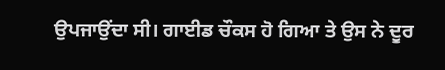ਉਪਜਾਉਂਦਾ ਸੀ। ਗਾਈਡ ਚੌਕਸ ਹੋ ਗਿਆ ਤੇ ਉਸ ਨੇ ਦੂਰ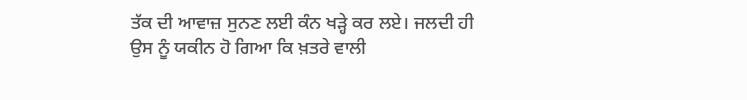ਤੱਕ ਦੀ ਆਵਾਜ਼ ਸੁਨਣ ਲਈ ਕੰਨ ਖੜ੍ਹੇ ਕਰ ਲਏ। ਜਲਦੀ ਹੀ ਉਸ ਨੂੰ ਯਕੀਨ ਹੋ ਗਿਆ ਕਿ ਖ਼ਤਰੇ ਵਾਲੀ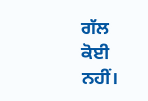ਗੱਲ ਕੋਈ ਨਹੀਂ।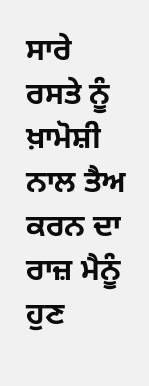ਸਾਰੇ ਰਸਤੇ ਨੂੰ ਖ਼ਾਮੋਸ਼ੀ ਨਾਲ ਤੈਅ ਕਰਨ ਦਾ ਰਾਜ਼ ਮੈਨੂੰ ਹੁਣ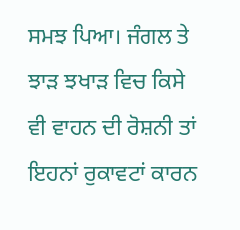ਸਮਝ ਪਿਆ। ਜੰਗਲ ਤੇ ਝਾੜ ਝਖਾੜ ਵਿਚ ਕਿਸੇ ਵੀ ਵਾਹਨ ਦੀ ਰੋਸ਼ਨੀ ਤਾਂ ਇਹਨਾਂ ਰੁਕਾਵਟਾਂ ਕਾਰਨ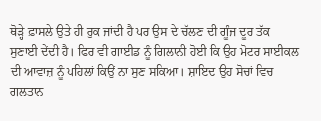ਥੋੜ੍ਹੇ ਫ਼ਾਸਲੇ ਉਤੇ ਹੀ ਰੁਕ ਜਾਂਦੀ ਹੈ ਪਰ ਉਸ ਦੇ ਚੱਲਣ ਦੀ ਗੂੰਜ ਦੂਰ ਤੱਕ ਸੁਣਾਈ ਦੇਂਦੀ ਹੈ। ਫਿਰ ਵੀ ਗਾਈਡ ਨੂੰ ਗਿਲਾਨੀ ਹੋਈ ਕਿ ਉਹ ਮੋਟਰ ਸਾਈਕਲ ਦੀ ਆਵਾਜ਼ ਨੂੰ ਪਹਿਲਾਂ ਕਿਉਂ ਨਾ ਸੁਣ ਸਕਿਆ। ਸ਼ਾਇਦ ਉਹ ਸੋਚਾਂ ਵਿਚ ਗਲਤਾਨ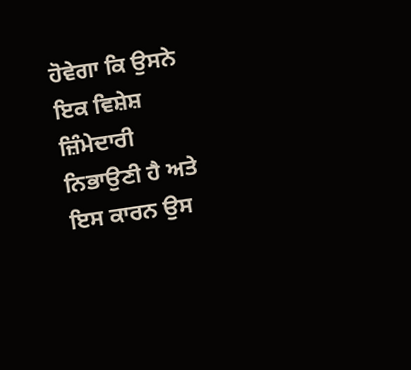ਹੋਵੇਗਾ ਕਿ ਉਸਨੇ ਇਕ ਵਿਸ਼ੇਸ਼ ਜ਼ਿੰਮੇਦਾਰੀ ਨਿਭਾਉਣੀ ਹੈ ਅਤੇ ਇਸ ਕਾਰਨ ਉਸ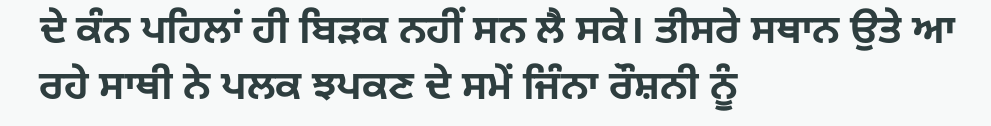ਦੇ ਕੰਨ ਪਹਿਲਾਂ ਹੀ ਬਿੜਕ ਨਹੀਂ ਸਨ ਲੈ ਸਕੇ। ਤੀਸਰੇ ਸਥਾਨ ਉਤੇ ਆ ਰਹੇ ਸਾਥੀ ਨੇ ਪਲਕ ਝਪਕਣ ਦੇ ਸਮੇਂ ਜਿੰਨਾ ਰੌਸ਼ਨੀ ਨੂੰ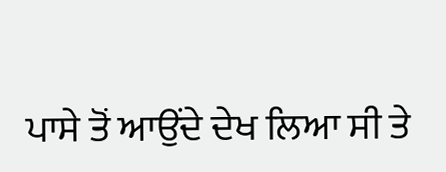ਪਾਸੇ ਤੋਂ ਆਉਂਦੇ ਦੇਖ ਲਿਆ ਸੀ ਤੇ